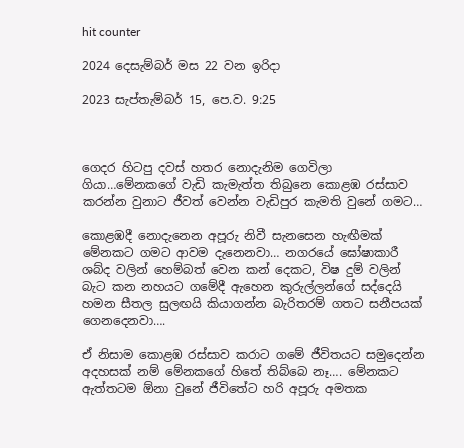hit counter

2024 දෙසැම්‍බර් මස 22 වන ඉරිදා

2023 සැප්‍තැම්‍බර් 15, පෙ.ව. 9:25



ගෙදර හිටපු දවස් හතර නොදැනිම ගෙවිලා ගියා…මේනකගේ වැඩි කැමැත්ත තිබුනෙ කොළඹ රස්සාව කරන්න වුනාට ජීවත් වෙන්න වැඩිපුර කැමති වුනේ ගමට…

කොළඹදී නොදැනෙන අපූරු නිවී සැනසෙන හැඟීමක් මේනකට ගමට ආවම දැනෙනවා… නගරයේ ඝෝෂාකාරී ශබ්ද වලින් හෙම්බත් වෙන කන් දෙකට, විෂ දුම් වලින් බැට කන නහයට ගමේදී ඇහෙන කුරුල්ලන්ගේ සද්දෙයි හමන සීතල සුලඟයි කියාගන්න බැරිතරම් ගතට සනීපයක් ගෙනදෙනවා….

ඒ නිසාම කොළඹ රස්සාව කරාට ගමේ ජීවිතයට සමුදෙන්න අදහසක් නම් මේනකගේ හිතේ තිබ්බෙ නෑ…. මේනකට ඇත්තටම ඕනා වුනේ ජීවිතේට හරි අපූරු අමතක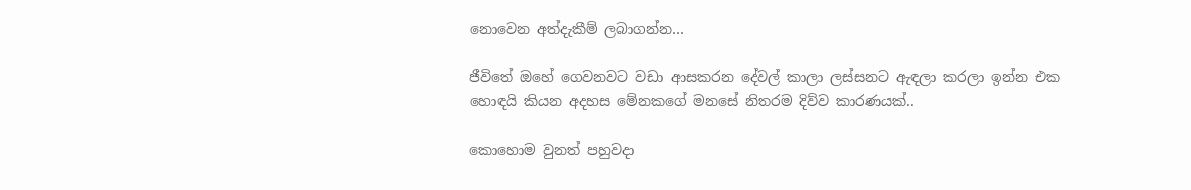නොවෙන අත්දැකීම් ලබාගන්න…

ජීවිතේ ඔහේ ගෙවනවට වඩා ආසකරන දේවල් කාලා ලස්සනට ඇඳලා කරලා ඉන්න එක හොඳයි කියන අදහස මේනකගේ මනසේ නිතරම දිව්ව කාරණයක්..

කොහොම වුනත් පහුවදා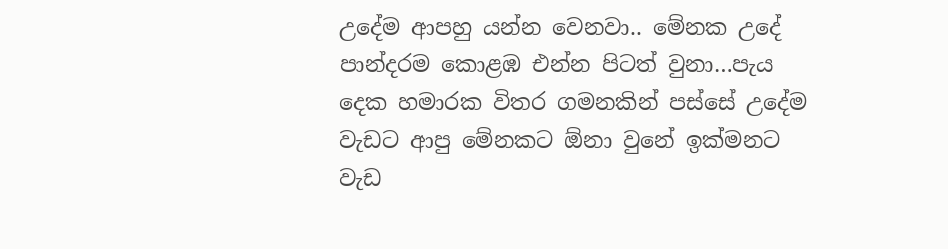උදේම ආපහු යන්න වෙනවා.. මේනක උදේ පාන්දරම කොළඹ එන්න පිටත් වුනා…පැය දෙක හමාරක විතර ගමනකින් පස්සේ උදේම වැඩට ආපු මේනකට ඕනා වුනේ ඉක්මනට වැඩ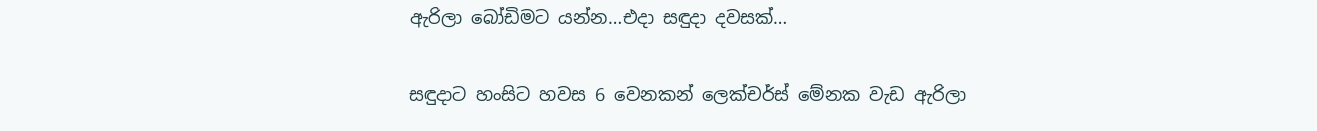ඇරිලා බෝඩිමට යන්න…එදා සඳුදා දවසක්…

සඳුදාට හංසිට හවස 6 වෙනකන් ලෙක්චර්ස් මේනක වැඩ ඇරිලා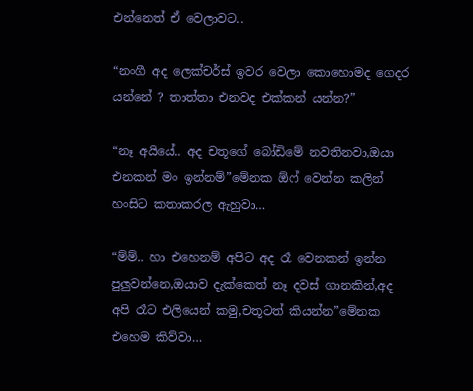එන්නෙත් ඒ වෙලාවට..

“නංගී අද ලෙක්චර්ස් ඉවර වෙලා කොහොමද ගෙදර යන්නේ ? තාත්තා එනවද එක්කන් යන්න?”

“නෑ අයියේ.. අද චතූගේ බෝඩිමේ නවතිනවා,ඔයා එනකන් මං ඉන්නම්”මේනක ඕෆ් වෙන්න කලින් හංසිට කතාකරල ඇහුවා…

“ම්ම්.. හා එහෙනම් අපිට අද රෑ වෙනකන් ඉන්න පුලුවන්නෙ,ඔයාව දැක්කෙත් නෑ දවස් ගානකින්,අද අපි රෑට එලියෙන් කමු,චතූටත් කියන්න”මේනක එහෙම කිව්වා…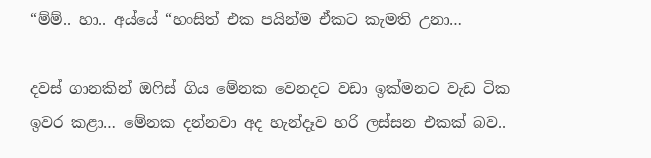“ම්ම්.. හා.. අය්යේ “හංසිත් එක පයින්ම ඒකට කැමති උනා…

දවස් ගානකින් ඔෆිස් ගිය මේනක වෙනදට වඩා ඉක්මනට වැඩ ටික ඉවර කළා… මේනක දන්නවා අද හැන්දෑව හරි ලස්සන එකක් බව..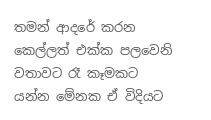තමන් ආදරේ කරන කෙල්ලත් එක්ක පලවෙනි වතාවට රෑ කෑමකට යන්න මේනක ඒ විදියට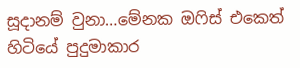සූදානම් වුනා…මේනක ඔෆිස් එකෙත් හිටියේ පුදුමාකාර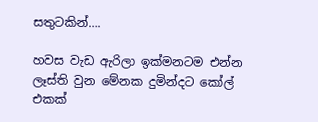සතුටකින්….

හවස වැඩ ඇරිලා ඉක්මනටම එන්න ලෑස්ති වුන මේනක දුමින්දට කෝල් එකක්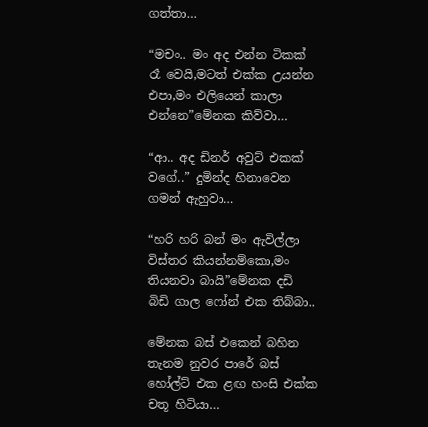ගත්තා…

“මචං.. මං අද එන්න ටිකක් රෑ වෙයි,මටත් එක්ක උයන්න එපා,මං එලියෙන් කාලා එන්නෙ”මේනක කිව්වා…

“ආ.. අද ඩිනර් අවුට් එකක් වගේ..” දුමින්ද හිනාවෙන ගමන් ඇහුවා…

“හරි හරි බන් මං ඇවිල්ලා විස්තර කියන්නම්කො,මං තියනවා බායි”මේනක දඩි බිඩි ගාල ෆෝන් එක තිබ්බා..

මේනක බස් එකෙන් බහින තැනම නුවර පාරේ බස් හෝල්ට් එක ළඟ හංසි එක්ක චතූ හිටියා…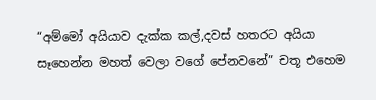“අම්මෝ අයියාව දැක්ක කල්,දවස් හතරට අයියා සෑහෙන්න මහත් වෙලා වගේ පේනවනේ” චතූ එහෙම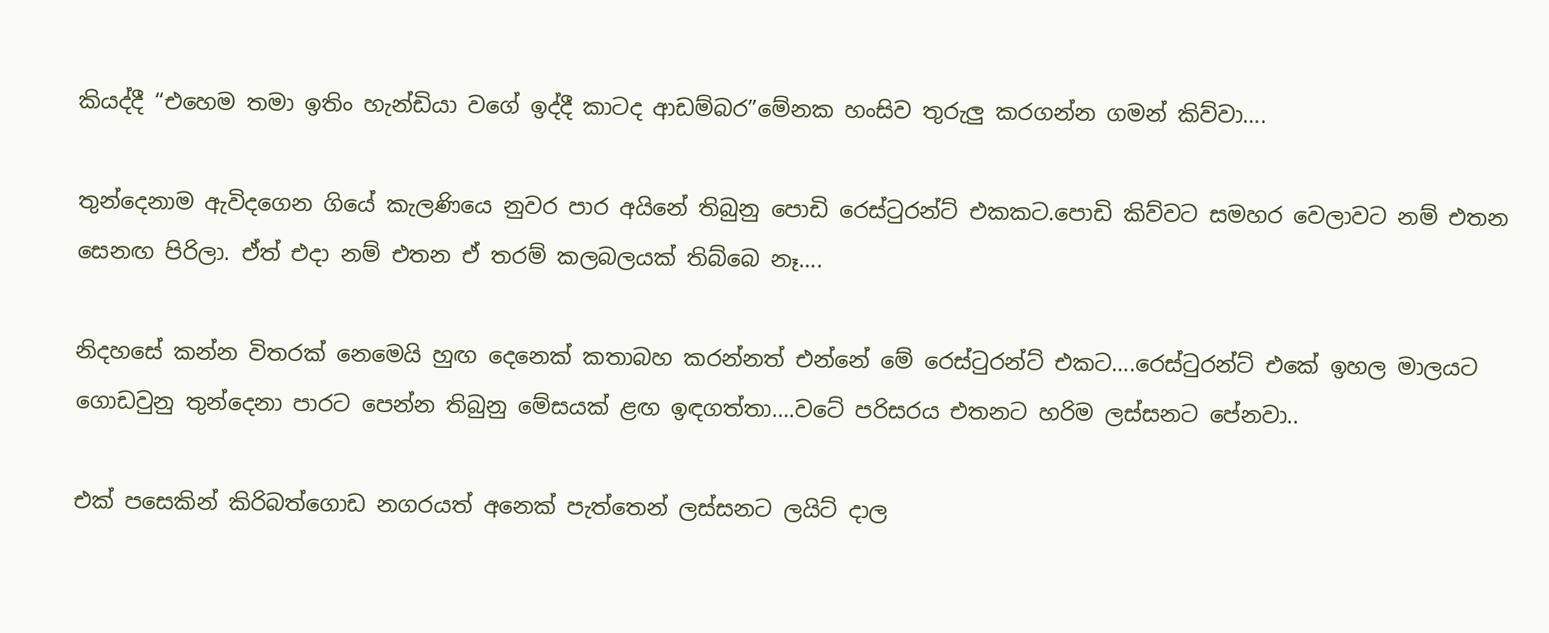කියද්දී “එහෙම තමා ඉතිං හැන්ඩියා වගේ ඉද්දී කාටද ආඩම්බර”මේනක හංසිව තුරුලු කරගන්න ගමන් කිව්වා….

තුන්දෙනාම ඇවිදගෙන ගියේ කැලණියෙ නුවර පාර අයිනේ තිබුනු පොඩි රෙස්ටුරන්ට් එකකට.පොඩි කිව්වට සමහර වෙලාවට නම් එතන සෙනඟ පිරිලා. ඒත් එදා නම් එතන ඒ තරම් කලබලයක් තිබ්බෙ නෑ….

නිදහසේ කන්න විතරක් නෙමෙයි හුඟ දෙනෙක් කතාබහ කරන්නත් එන්නේ මේ රෙස්ටුරන්ට් එකට….රෙස්ටුරන්ට් එකේ ඉහල මාලයට ගොඩවුනු තුන්දෙනා පාරට පෙන්න තිබුනු මේසයක් ළඟ ඉඳගත්තා….වටේ පරිසරය එතනට හරිම ලස්සනට පේනවා..

එක් පසෙකින් කිරිබත්ගොඩ නගරයත් අනෙක් පැත්තෙන් ලස්සනට ලයිට් දාල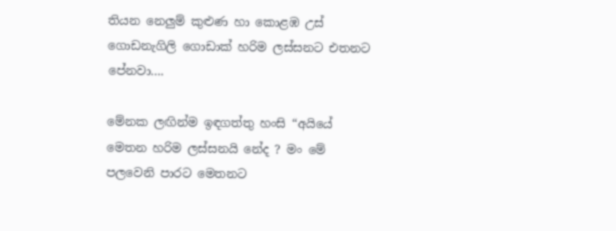තියන නෙලුම් කුළුණ හා කොළඹ උස් ගොඩනැගිලි ගොඩාක් හරිම ලස්සනට එතනට පේනවා….

මේනක ලඟින්ම ඉඳගත්තු හංසි “අයියේ මෙතන හරිම ලස්සනයි නේද ? මං මේ පලවෙනි පාරට මෙතනට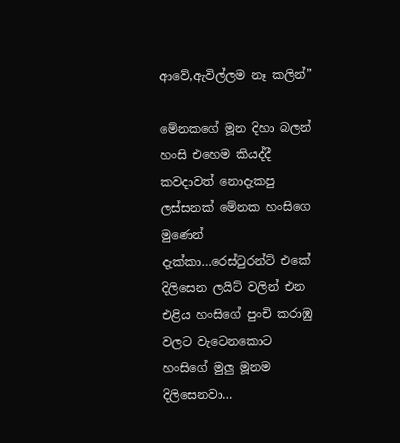ආවේ,ඇවිල්ලම නෑ කලින්”

මේනකගේ මූන දිහා බලන් හංසි එහෙම කියද්දී කවදාවත් නොදැකපු ලස්සනක් මේනක හංසිගෙ මුණෙන් දැක්කා…රෙස්ටුරන්ට් එකේ දිලිසෙන ලයිට් වලින් එන එළිය හංසිගේ පුංචි කරාඹු වලට වැටෙනකොට හංසිගේ මුලු මූනම දිලිසෙනවා…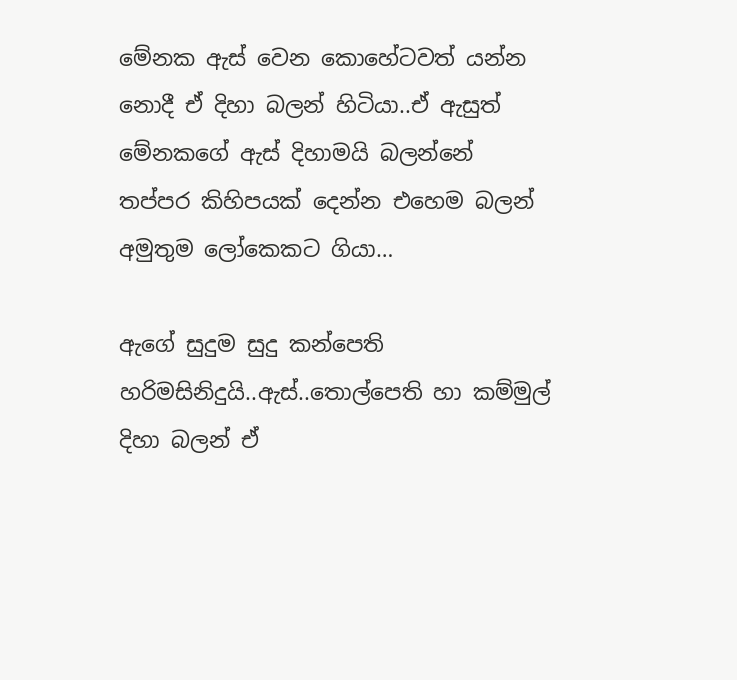මේනක ඇස් වෙන කොහේටවත් යන්න නොදී ඒ දිහා බලන් හිටියා..ඒ ඇසුත් මේනකගේ ඇස් දිහාමයි බලන්නේ
තප්පර කිහිපයක් දෙන්න එහෙම බලන් අමුතුම ලෝකෙකට ගියා…

ඇගේ සුදුම සුදු කන්පෙති හරිමසිනිදුයි..ඇස්..තොල්පෙති හා කම්මුල් දිහා බලන් ඒ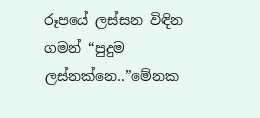රූපයේ ලස්සන විඳින ගමන් “පුදුම ලස්නක්නෙ..”මේනක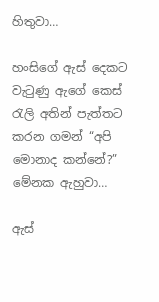හිතුවා…

හංසිගේ ඇස් දෙකට වැටුණු ඇගේ කෙස් රැලි අතින් පැත්තට කරන ගමන් “අපි මොනාද කන්නේ?” මේනක ඇහුවා…

ඇස්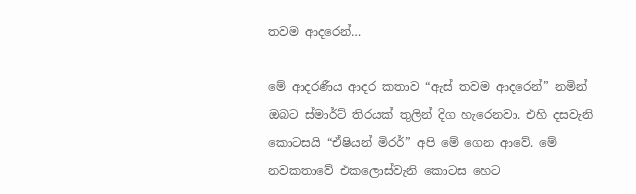තවම ආදරෙන්…

මේ ආදරණීය ආදර කතාව “ඇස් තවම ආදරෙන්” නමින් ඔබට ස්මාර්ට් තිරයක් තුලින් දිග හැරෙනවා. එහි දසවැනි කොටසයි “ඒෂියන් මිරර්” අපි මේ ගෙන ආවේ. මේ නවකතාවේ එකලොස්වැනි කොටස හෙට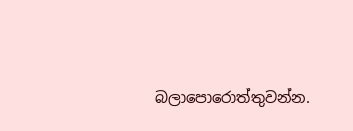බලාපොරොත්තුවන්න.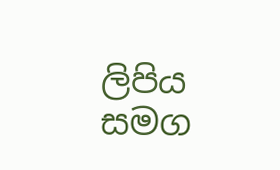ලිපිය සමග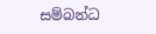සම්බන්ධ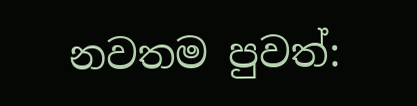නවතම පුවත්: